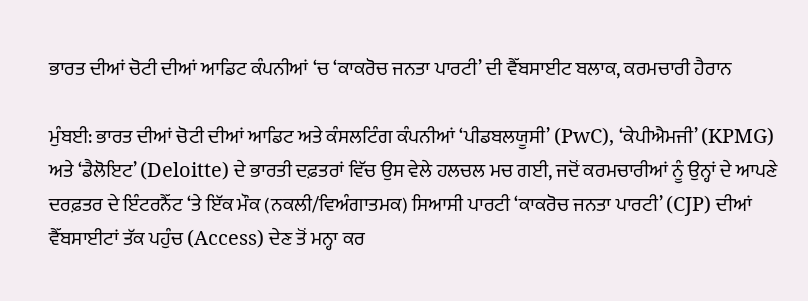ਭਾਰਤ ਦੀਆਂ ਚੋਟੀ ਦੀਆਂ ਆਡਿਟ ਕੰਪਨੀਆਂ ‘ਚ ‘ਕਾਕਰੋਚ ਜਨਤਾ ਪਾਰਟੀ’ ਦੀ ਵੈੱਬਸਾਈਟ ਬਲਾਕ, ਕਰਮਚਾਰੀ ਹੈਰਾਨ

ਮੁੰਬਈ: ਭਾਰਤ ਦੀਆਂ ਚੋਟੀ ਦੀਆਂ ਆਡਿਟ ਅਤੇ ਕੰਸਲਟਿੰਗ ਕੰਪਨੀਆਂ ‘ਪੀਡਬਲਯੂਸੀ’ (PwC), ‘ਕੇਪੀਐਮਜੀ’ (KPMG) ਅਤੇ ‘ਡੈਲੋਇਟ’ (Deloitte) ਦੇ ਭਾਰਤੀ ਦਫ਼ਤਰਾਂ ਵਿੱਚ ਉਸ ਵੇਲੇ ਹਲਚਲ ਮਚ ਗਈ, ਜਦੋਂ ਕਰਮਚਾਰੀਆਂ ਨੂੰ ਉਨ੍ਹਾਂ ਦੇ ਆਪਣੇ ਦਰਫ਼ਤਰ ਦੇ ਇੰਟਰਨੈੱਟ ‘ਤੇ ਇੱਕ ਮੌਕ (ਨਕਲੀ/ਵਿਅੰਗਾਤਮਕ) ਸਿਆਸੀ ਪਾਰਟੀ ‘ਕਾਕਰੋਚ ਜਨਤਾ ਪਾਰਟੀ’ (CJP) ਦੀਆਂ ਵੈੱਬਸਾਈਟਾਂ ਤੱਕ ਪਹੁੰਚ (Access) ਦੇਣ ਤੋਂ ਮਨ੍ਹਾ ਕਰ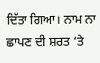ਦਿੱਤਾ ਗਿਆ। ਨਾਮ ਨਾ ਛਾਪਣ ਦੀ ਸ਼ਰਤ ‘ਤੇ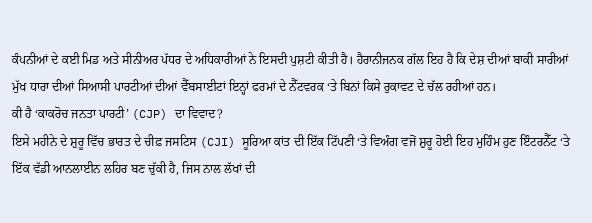ਕੰਪਨੀਆਂ ਦੇ ਕਈ ਮਿਡ ਅਤੇ ਸੀਨੀਅਰ ਪੱਧਰ ਦੇ ਅਧਿਕਾਰੀਆਂ ਨੇ ਇਸਦੀ ਪੁਸ਼ਟੀ ਕੀਤੀ ਹੈ। ਹੈਰਾਨੀਜਨਕ ਗੱਲ ਇਹ ਹੈ ਕਿ ਦੇਸ਼ ਦੀਆਂ ਬਾਕੀ ਸਾਰੀਆਂ ਮੁੱਖ ਧਾਰਾ ਦੀਆਂ ਸਿਆਸੀ ਪਾਰਟੀਆਂ ਦੀਆਂ ਵੈੱਬਸਾਈਟਾਂ ਇਨ੍ਹਾਂ ਫਰਮਾਂ ਦੇ ਨੈੱਟਵਰਕ ‘ਤੇ ਬਿਨਾਂ ਕਿਸੇ ਰੁਕਾਵਟ ਦੇ ਚੱਲ ਰਹੀਆਂ ਹਨ।
ਕੀ ਹੈ ‘ਕਾਕਰੋਚ ਜਨਤਾ ਪਾਰਟੀ’ (CJP) ਦਾ ਵਿਵਾਦ?
ਇਸੇ ਮਹੀਨੇ ਦੇ ਸ਼ੁਰੂ ਵਿੱਚ ਭਾਰਤ ਦੇ ਚੀਫ਼ ਜਸਟਿਸ (CJI) ਸੂਰਿਆ ਕਾਂਤ ਦੀ ਇੱਕ ਟਿੱਪਣੀ ‘ਤੇ ਵਿਅੰਗ ਵਜੋਂ ਸ਼ੁਰੂ ਹੋਈ ਇਹ ਮੁਹਿੰਮ ਹੁਣ ਇੰਟਰਨੈੱਟ ‘ਤੇ ਇੱਕ ਵੱਡੀ ਆਨਲਾਈਨ ਲਹਿਰ ਬਣ ਚੁੱਕੀ ਹੈ, ਜਿਸ ਨਾਲ ਲੱਖਾਂ ਦੀ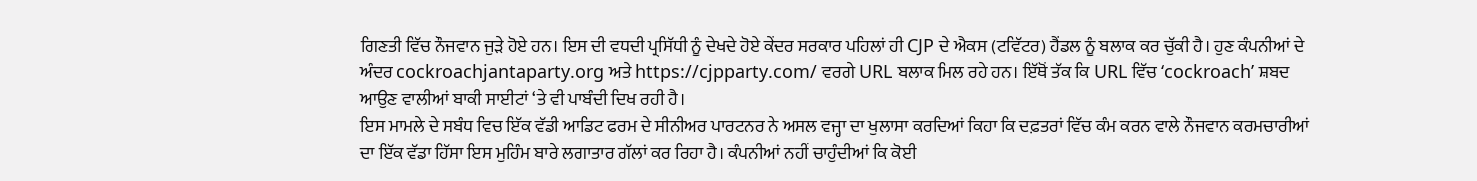ਗਿਣਤੀ ਵਿੱਚ ਨੌਜਵਾਨ ਜੁੜੇ ਹੋਏ ਹਨ। ਇਸ ਦੀ ਵਧਦੀ ਪ੍ਰਸਿੱਧੀ ਨੂੰ ਦੇਖਦੇ ਹੋਏ ਕੇਂਦਰ ਸਰਕਾਰ ਪਹਿਲਾਂ ਹੀ CJP ਦੇ ਐਕਸ (ਟਵਿੱਟਰ) ਹੈਂਡਲ ਨੂੰ ਬਲਾਕ ਕਰ ਚੁੱਕੀ ਹੈ। ਹੁਣ ਕੰਪਨੀਆਂ ਦੇ ਅੰਦਰ cockroachjantaparty.org ਅਤੇ https://cjpparty.com/ ਵਰਗੇ URL ਬਲਾਕ ਮਿਲ ਰਹੇ ਹਨ। ਇੱਥੋਂ ਤੱਕ ਕਿ URL ਵਿੱਚ ‘cockroach’ ਸ਼ਬਦ ਆਉਣ ਵਾਲੀਆਂ ਬਾਕੀ ਸਾਈਟਾਂ ‘ਤੇ ਵੀ ਪਾਬੰਦੀ ਦਿਖ ਰਹੀ ਹੈ।
ਇਸ ਮਾਮਲੇ ਦੇ ਸਬੰਧ ਵਿਚ ਇੱਕ ਵੱਡੀ ਆਡਿਟ ਫਰਮ ਦੇ ਸੀਨੀਅਰ ਪਾਰਟਨਰ ਨੇ ਅਸਲ ਵਜ੍ਹਾ ਦਾ ਖੁਲਾਸਾ ਕਰਦਿਆਂ ਕਿਹਾ ਕਿ ਦਫ਼ਤਰਾਂ ਵਿੱਚ ਕੰਮ ਕਰਨ ਵਾਲੇ ਨੌਜਵਾਨ ਕਰਮਚਾਰੀਆਂ ਦਾ ਇੱਕ ਵੱਡਾ ਹਿੱਸਾ ਇਸ ਮੁਹਿੰਮ ਬਾਰੇ ਲਗਾਤਾਰ ਗੱਲਾਂ ਕਰ ਰਿਹਾ ਹੈ। ਕੰਪਨੀਆਂ ਨਹੀਂ ਚਾਹੁੰਦੀਆਂ ਕਿ ਕੋਈ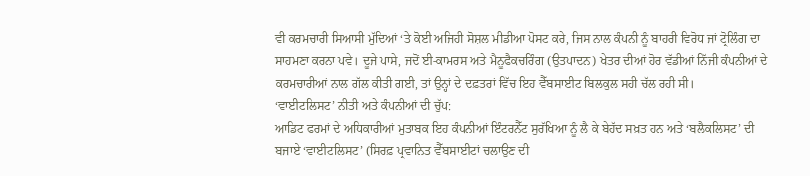ਵੀ ਕਰਮਚਾਰੀ ਸਿਆਸੀ ਮੁੱਦਿਆਂ ‘ਤੇ ਕੋਈ ਅਜਿਹੀ ਸੋਸ਼ਲ ਮੀਡੀਆ ਪੋਸਟ ਕਰੇ, ਜਿਸ ਨਾਲ ਕੰਪਨੀ ਨੂੰ ਬਾਹਰੀ ਵਿਰੋਧ ਜਾਂ ਟ੍ਰੋਲਿੰਗ ਦਾ ਸਾਹਮਣਾ ਕਰਨਾ ਪਵੇ। ਦੂਜੇ ਪਾਸੇ, ਜਦੋਂ ਈ-ਕਾਮਰਸ ਅਤੇ ਮੈਨੂਫੈਕਚਰਿੰਗ (ਉਤਪਾਦਨ) ਖੇਤਰ ਦੀਆਂ ਹੋਰ ਵੱਡੀਆਂ ਨਿੱਜੀ ਕੰਪਨੀਆਂ ਦੇ ਕਰਮਚਾਰੀਆਂ ਨਾਲ ਗੱਲ ਕੀਤੀ ਗਈ, ਤਾਂ ਉਨ੍ਹਾਂ ਦੇ ਦਫ਼ਤਰਾਂ ਵਿੱਚ ਇਹ ਵੈੱਬਸਾਈਟ ਬਿਲਕੁਲ ਸਹੀ ਚੱਲ ਰਹੀ ਸੀ।
‘ਵਾਈਟਲਿਸਟ’ ਨੀਤੀ ਅਤੇ ਕੰਪਨੀਆਂ ਦੀ ਚੁੱਪ:
ਆਡਿਟ ਫਰਮਾਂ ਦੇ ਅਧਿਕਾਰੀਆਂ ਮੁਤਾਬਕ ਇਹ ਕੰਪਨੀਆਂ ਇੰਟਰਨੈੱਟ ਸੁਰੱਖਿਆ ਨੂੰ ਲੈ ਕੇ ਬੇਹੱਦ ਸਖ਼ਤ ਹਨ ਅਤੇ ‘ਬਲੈਕਲਿਸਟ’ ਦੀ ਬਜਾਏ ‘ਵਾਈਟਲਿਸਟ’ (ਸਿਰਫ਼ ਪ੍ਰਵਾਨਿਤ ਵੈੱਬਸਾਈਟਾਂ ਚਲਾਉਣ ਦੀ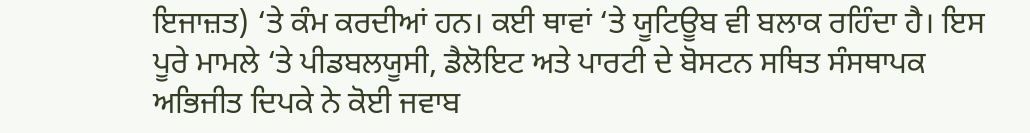ਇਜਾਜ਼ਤ) ‘ਤੇ ਕੰਮ ਕਰਦੀਆਂ ਹਨ। ਕਈ ਥਾਵਾਂ ‘ਤੇ ਯੂਟਿਊਬ ਵੀ ਬਲਾਕ ਰਹਿੰਦਾ ਹੈ। ਇਸ ਪੂਰੇ ਮਾਮਲੇ ‘ਤੇ ਪੀਡਬਲਯੂਸੀ, ਡੈਲੋਇਟ ਅਤੇ ਪਾਰਟੀ ਦੇ ਬੋਸਟਨ ਸਥਿਤ ਸੰਸਥਾਪਕ ਅਭਿਜੀਤ ਦਿਪਕੇ ਨੇ ਕੋਈ ਜਵਾਬ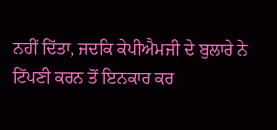ਨਹੀਂ ਦਿੱਤਾ, ਜਦਕਿ ਕੇਪੀਐਮਜੀ ਦੇ ਬੁਲਾਰੇ ਨੇ ਟਿੱਪਣੀ ਕਰਨ ਤੋਂ ਇਨਕਾਰ ਕਰ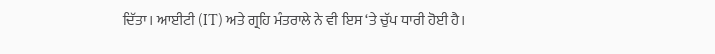ਦਿੱਤਾ। ਆਈਟੀ (IT) ਅਤੇ ਗ੍ਰਹਿ ਮੰਤਰਾਲੇ ਨੇ ਵੀ ਇਸ ‘ਤੇ ਚੁੱਪ ਧਾਰੀ ਹੋਈ ਹੈ।